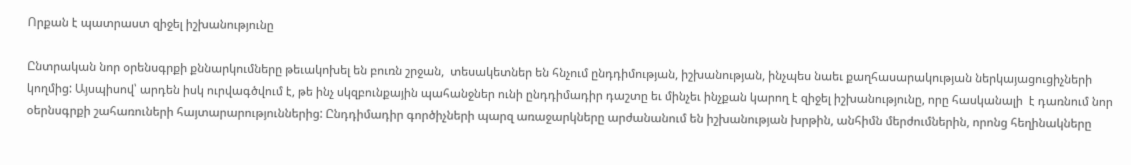Որքան է պատրաստ զիջել իշխանությունը

Ընտրական նոր օրենսգրքի քննարկումները թեւակոխել են բուռն շրջան,  տեսակետներ են հնչում ընդդիմության, իշխանության, ինչպես նաեւ քաղհասարակության ներկայացուցիչների կողմից: Այսպիսով՝ արդեն իսկ ուրվագծվում է, թե ինչ սկզբունքային պահանջներ ունի ընդդիմադիր դաշտը եւ մինչեւ ինչքան կարող է զիջել իշխանությունը, որը հասկանալի  է դառնում նոր օերնսգրքի շահառուների հայտարարություններից: Ընդդիմադիր գործիչների պարզ առաջարկները արժանանում են իշխանության խրթին, անհիմն մերժումներին, որոնց հեղինակները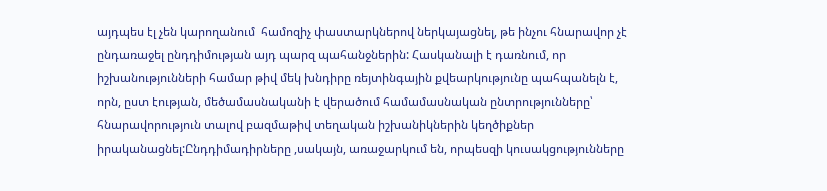այդպես էլ չեն կարողանում  համոզիչ փաստարկներով ներկայացնել, թե ինչու հնարավոր չէ ընդառաջել ընդդիմության այդ պարզ պահանջներին: Հասկանալի է դառնում, որ իշխանությունների համար թիվ մեկ խնդիրը ռեյտինգային քվեարկությունը պահպանելն է, որն, ըստ էության, մեծամասնականի է վերածում համամասնական ընտրությունները՝ հնարավորություն տալով բազմաթիվ տեղական իշխանիկներին կեղծիքներ իրականացնել:Ընդդիմադիրները ,սակայն, առաջարկում են, որպեսզի կուսակցությունները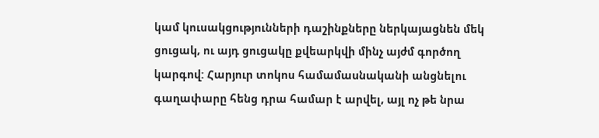կամ կուսակցությունների դաշինքները ներկայացնեն մեկ ցուցակ, ու այդ ցուցակը քվեարկվի մինչ այժմ գործող կարգով: Հարյուր տոկոս համամասնականի անցնելու գաղափարը հենց դրա համար է արվել, այլ ոչ թե նրա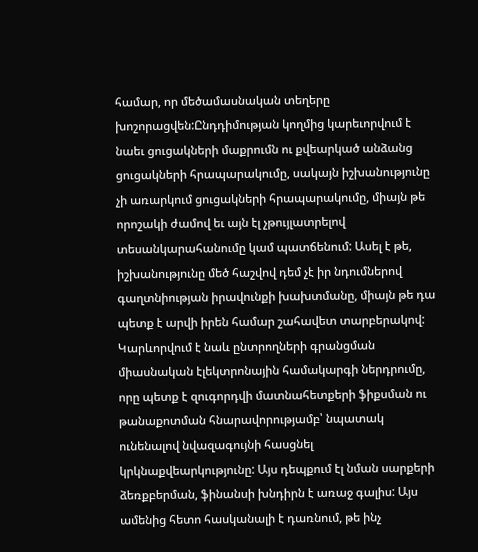համար, որ մեծամասնական տեղերը խոշորացվեն:Ընդդիմության կողմից կարեւորվում է նաեւ ցուցակների մաքրումն ու քվեարկած անձանց ցուցակների հրապարակումը, սակայն իշխանությունը չի առարկում ցուցակների հրապարակումը, միայն թե  որոշակի ժամով եւ այն էլ չթույլատրելով տեսանկարահանումը կամ պատճենում: Ասել է թե, իշխանությունը մեծ հաշվով դեմ չէ իր նդումներով գաղտնիության իրավունքի խախտմանը, միայն թե դա պետք է արվի իրեն համար շահավետ տարբերակով: Կարևորվում է նաև ընտրողների գրանցման միասնական էլեկտրոնային համակարգի ներդրումը, որը պետք է զուգորդվի մատնահետքերի ֆիքսման ու թանաքոտման հնարավորությամբ՝ նպատակ ունենալով նվազագույնի հասցնել կրկնաքվեարկությունը: Այս դեպքում էլ նման սարքերի ձեռքբերման, ֆինանսի խնդիրն է առաջ գալիս: Այս ամենից հետո հասկանալի է դառնում, թե ինչ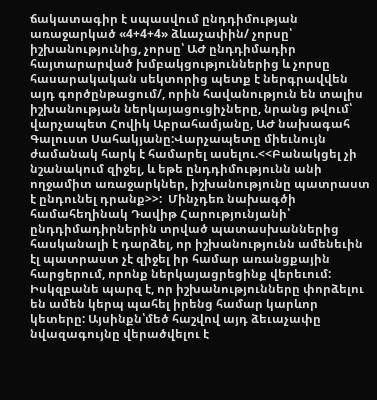ճակատագիր է սպասվում ընդդիմության առաջարկած «4+4+4» ձևաչափին/ չորսը՝ իշխանությունից, չորսը՝ ԱԺ ընդդիմադիր հայտարարված խմբակցություններից և չորսը հասարակական սեկտորից պետք է ներգրավվեն այդ գործընթացում/, որին հավանություն են տալիս իշխանության ներկայացուցիչները, նրանց թվում՝ վարչապետ Հովիկ Աբրահամյանը, ԱԺ նախագահ Գալուստ Սահակյանը:Վարչապետը միեւնույն ժամանակ հարկ է համարել ասելու.<<Բանակցել չի նշանակում զիջել, և եթե ընդդիմությունն անի ողջամիտ առաջարկներ, իշխանությունը պատրաստ է ընդունել դրանք>>:  Մինչդեռ նախագծի համահեղինակ Դավիթ Հարությունյանի՝ ընդդիմադիրներին տրված պատասխաններից հասկանալի է դարձել, որ իշխանությունն ամենեւին էլ պատրաստ չէ զիջել իր համար առանցքային հարցերում, որոնք ներկայացրեցինք վերեւում: Իսկզբանե պարզ է, որ իշխանությունները փորձելու են ամեն կերպ պահել իրենց համար կարևոր կետերը: Այսինքն՝մեծ հաշվով այդ ձեւաչափը  նվազագույնը վերածվելու է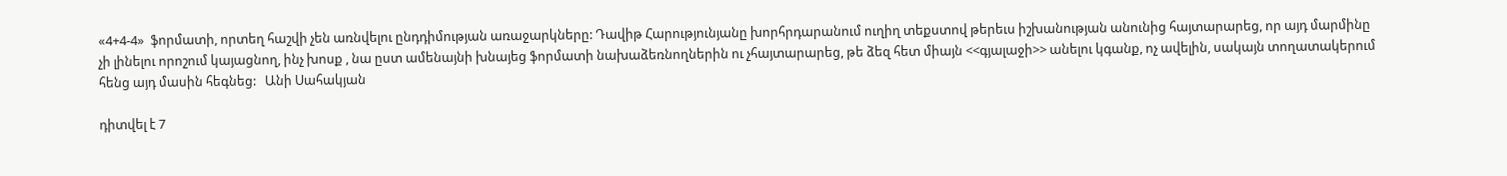«4+4-4»  ֆորմատի, որտեղ հաշվի չեն առնվելու ընդդիմության առաջարկները: Դավիթ Հարությունյանը խորհրդարանում ուղիղ տեքստով թերեւս իշխանության անունից հայտարարեց, որ այդ մարմինը չի լինելու որոշում կայացնող, ինչ խոսք , նա ըստ ամենայնի խնայեց ֆորմատի նախաձեռնողներին ու չհայտարարեց, թե ձեզ հետ միայն <<գյալաջի>> անելու կգանք, ոչ ավելին, սակայն տողատակերում հենց այդ մասին հեգնեց:   Անի Սահակյան

դիտվել է 7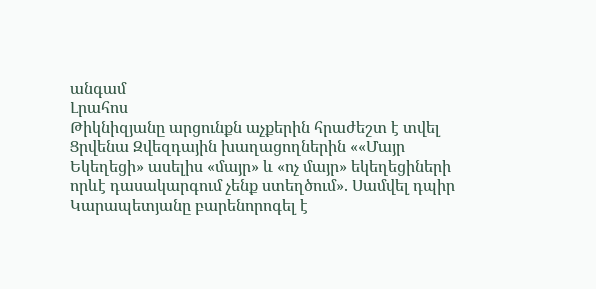անգամ
Լրահոս
Թիկնիզյանը արցունքն աչքերին հրաժեշտ է տվել Ցրվենա Զվեզդային խաղացողներին ««Մայր Եկեղեցի» ասելիս «մայր» և «ոչ մայր» եկեղեցիների որևէ դասակարգում չենք ստեղծում». Սամվել դպիր Կարապետյանը բարենորոգել է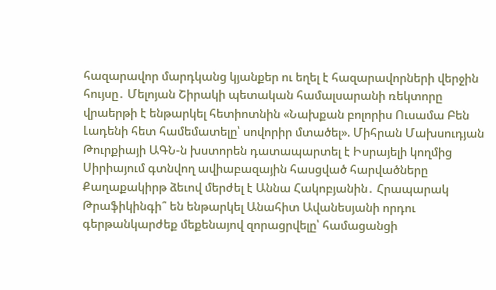հազարավոր մարդկանց կյանքեր ու եղել է հազարավորների վերջին հույսը․ Մելոյան Շիրակի պետական համալսարանի ռեկտորը վրաերթի է ենթարկել հետիոտնին «Նախքան բոլորիս Ուսամա Բեն Լադենի հետ համեմատելը՝ սովորիր մտածել». Միհրան Մախսուդյան Թուրքիայի ԱԳՆ-ն խստորեն դատապարտել է Իսրայելի կողմից Սիրիայում գտնվող ավիաբազային հասցված հարվածները Քաղաքակիրթ ձեւով մերժել է Աննա Հակոբյանին․ Հրապարակ Թրաֆիկինգի՞ են ենթարկել Անահիտ Ավանեսյանի որդու գերթանկարժեք մեքենայով զորացրվելը՝ համացանցի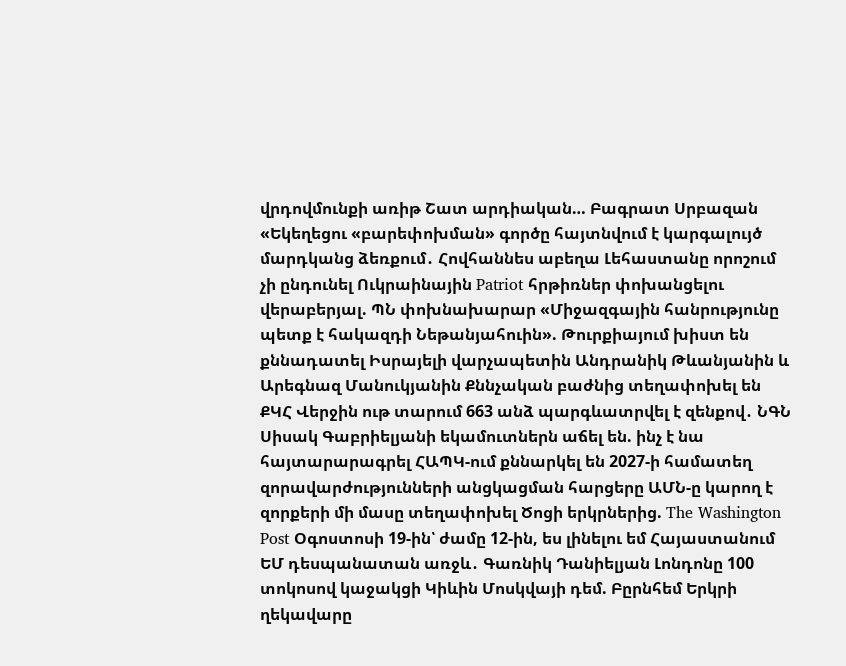վրդովմունքի առիթ Շատ արդիական… Բագրատ Սրբազան «Եկեղեցու «բարեփոխման» գործը հայտնվում է կարգալույծ մարդկանց ձեռքում․ Հովհաննես աբեղա Լեհաստանը որոշում չի ընդունել Ուկրաինային Patriot հրթիռներ փոխանցելու վերաբերյալ. ՊՆ փոխնախարար «Միջազգային հանրությունը պետք է հակազդի Նեթանյահուին». Թուրքիայում խիստ են քննադատել Իսրայելի վարչապետին Անդրանիկ Թևանյանին և Արեգնազ Մանուկյանին Քննչական բաժնից տեղափոխել են ՔԿՀ Վերջին ութ տարում 663 անձ պարգևատրվել է զենքով․ ՆԳՆ Սիսակ Գաբրիելյանի եկամուտներն աճել են. ինչ է նա հայտարարագրել ՀԱՊԿ-ում քննարկել են 2027-ի համատեղ զորավարժությունների անցկացման հարցերը ԱՄՆ-ը կարող է զորքերի մի մասը տեղափոխել Ծոցի երկրներից. The Washington Post Օգոստոսի 19-ին՝ ժամը 12-ին, ես լինելու եմ Հայաստանում ԵՄ դեսպանատան առջև․ Գառնիկ Դանիելյան Լոնդոնը 100 տոկոսով կաջակցի Կիևին Մոսկվայի դեմ. Բըրնհեմ Երկրի ղեկավարը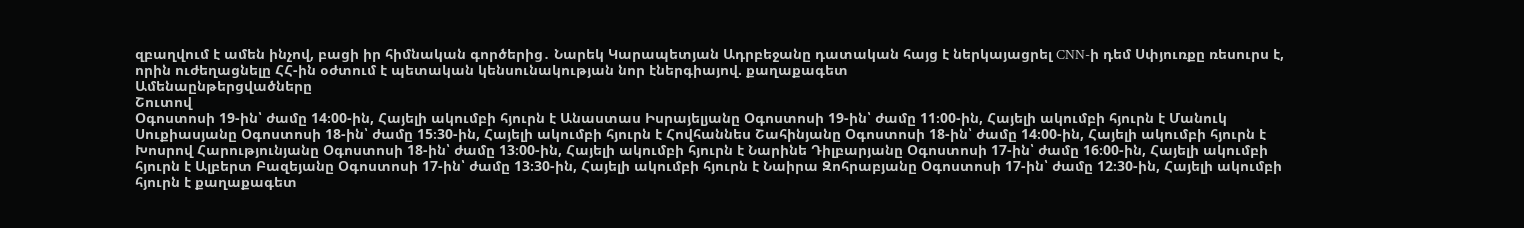զբաղվում է ամեն ինչով, բացի իր հիմնական գործերից․ Նարեկ Կարապետյան Ադրբեջանը դատական հայց է ներկայացրել CNN-ի դեմ Սփյուռքը ռեսուրս է, որին ուժեղացնելը ՀՀ-ին օժտում է պետական կենսունակության նոր էներգիայով. քաղաքագետ
Ամենաընթերցվածները
Շուտով
Օգոստոսի 19-ին՝ ժամը 14։00-ին, Հայելի ակումբի հյուրն է Անաստաս Իսրայելյանը Օգոստոսի 19-ին՝ ժամը 11։00-ին, Հայելի ակումբի հյուրն է Մանուկ Սուքիասյանը Օգոստոսի 18-ին՝ ժամը 15։30-ին, Հայելի ակումբի հյուրն է Հովհաննես Շահինյանը Օգոստոսի 18-ին՝ ժամը 14։00-ին, Հայելի ակումբի հյուրն է Խոսրով Հարությունյանը Օգոստոսի 18-ին՝ ժամը 13։00-ին, Հայելի ակումբի հյուրն է Նարինե Դիլբարյանը Օգոստոսի 17-ին՝ ժամը 16։00-ին, Հայելի ակումբի հյուրն է Ալբերտ Բազեյանը Օգոստոսի 17-ին՝ ժամը 13։30-ին, Հայելի ակումբի հյուրն է Նաիրա Զոհրաբյանը Օգոստոսի 17-ին՝ ժամը 12։30-ին, Հայելի ակումբի հյուրն է քաղաքագետ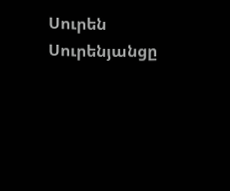Սուրեն Սուրենյանցը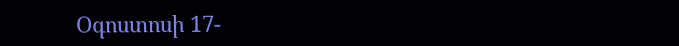Օգոստոսի 17-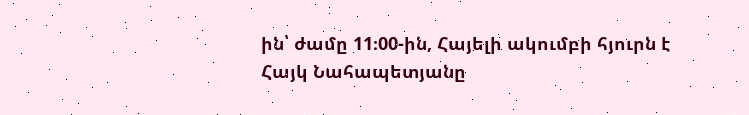ին՝ ժամը 11։00-ին, Հայելի ակումբի հյուրն է Հայկ Նահապետյանը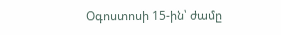Օգոստոսի 15-ին՝ ժամը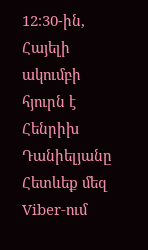12։30-ին, Հայելի ակումբի հյուրն է Հենրիխ Դանիելյանը
Հետևեք մեզ Viber-ում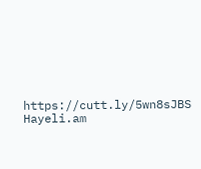https://cutt.ly/5wn8sJBS
Hayeli.am